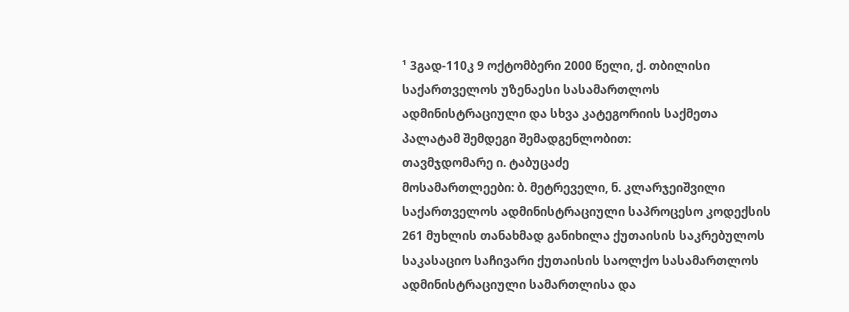¹ 3გად-110კ 9 ოქტომბერი 2000 წელი, ქ. თბილისი
საქართველოს უზენაესი სასამართლოს ადმინისტრაციული და სხვა კატეგორიის საქმეთა პალატამ შემდეგი შემადგენლობით:
თავმჯდომარე ი. ტაბუცაძე
მოსამართლეები: ბ. მეტრეველი, ნ. კლარჯეიშვილი
საქართველოს ადმინისტრაციული საპროცესო კოდექსის 261 მუხლის თანახმად განიხილა ქუთაისის საკრებულოს საკასაციო საჩივარი ქუთაისის საოლქო სასამართლოს ადმინისტრაციული სამართლისა და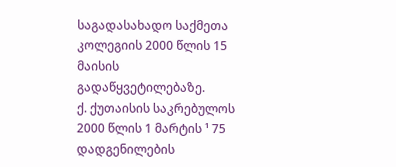საგადასახადო საქმეთა კოლეგიის 2000 წლის 15 მაისის გადაწყვეტილებაზე.
ქ. ქუთაისის საკრებულოს 2000 წლის 1 მარტის ¹ 75 დადგენილების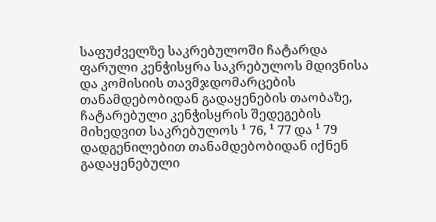საფუძველზე საკრებულოში ჩატარდა ფარული კენჭისყრა საკრებულოს მდივნისა და კომისიის თავმჯდომარცების თანამდებობიდან გადაყენების თაობაზე, ჩატარებული კენჭისყრის შედეგების მიხედვით საკრებულოს ¹ 76, ¹ 77 და ¹ 79 დადგენილებით თანამდებობიდან იქნენ გადაყენებული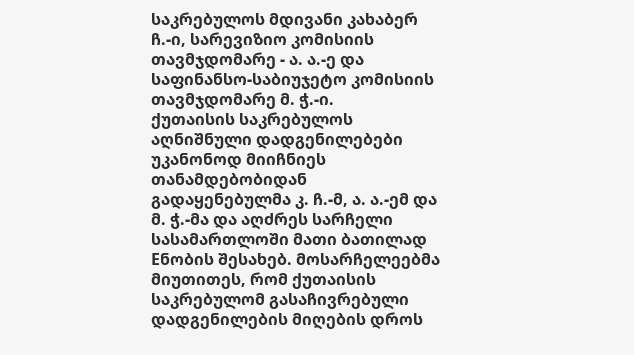საკრებულოს მდივანი კახაბერ ჩ.-ი, სარევიზიო კომისიის თავმჯდომარე - ა. ა.-ე და საფინანსო-საბიუჯეტო კომისიის თავმჯდომარე მ. ჭ.-ი.
ქუთაისის საკრებულოს აღნიშნული დადგენილებები უკანონოდ მიიჩნიეს თანამდებობიდან გადაყენებულმა კ. ჩ.-მ, ა. ა.-ემ და მ. ჭ.-მა და აღძრეს სარჩელი სასამართლოში მათი ბათილად Eნობის შესახებ. მოსარჩელეებმა მიუთითეს, რომ ქუთაისის საკრებულომ გასაჩივრებული დადგენილების მიღების დროს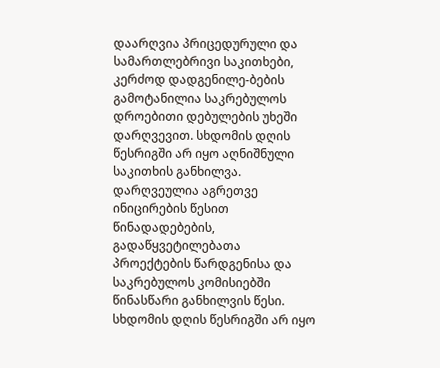დაარღვია პრიცედურული და სამართლებრივი საკითხები, კერძოდ დადგენილე-ბების გამოტანილია საკრებულოს დროებითი დებულების უხეში დარღვევით. სხდომის დღის წესრიგში არ იყო აღნიშნული საკითხის განხილვა. დარღვეულია აგრეთვე ინიცირების წესით წინადადებების, გადაწყვეტილებათა პროექტების წარდგენისა და საკრებულოს კომისიებში წინასწარი განხილვის წესი. სხდომის დღის წესრიგში არ იყო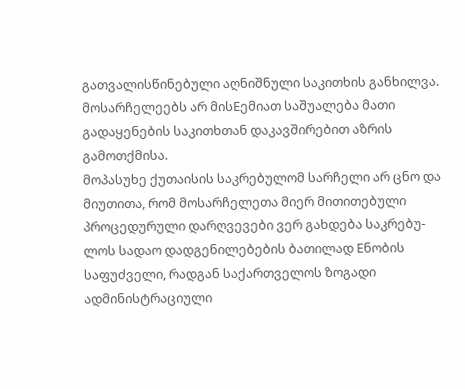გათვალისწინებული აღნიშნული საკითხის განხილვა. მოსარჩელეებს არ მისEემიათ საშუალება მათი გადაყენების საკითხთან დაკავშირებით აზრის გამოთქმისა.
მოპასუხე ქუთაისის საკრებულომ სარჩელი არ ცნო და მიუთითა, რომ მოსარჩელეთა მიერ მითითებული პროცედურული დარღვევები ვერ გახდება საკრებუ-ლოს სადაო დადგენილებების ბათილად Eნობის საფუძველი, რადგან საქართველოს ზოგადი ადმინისტრაციული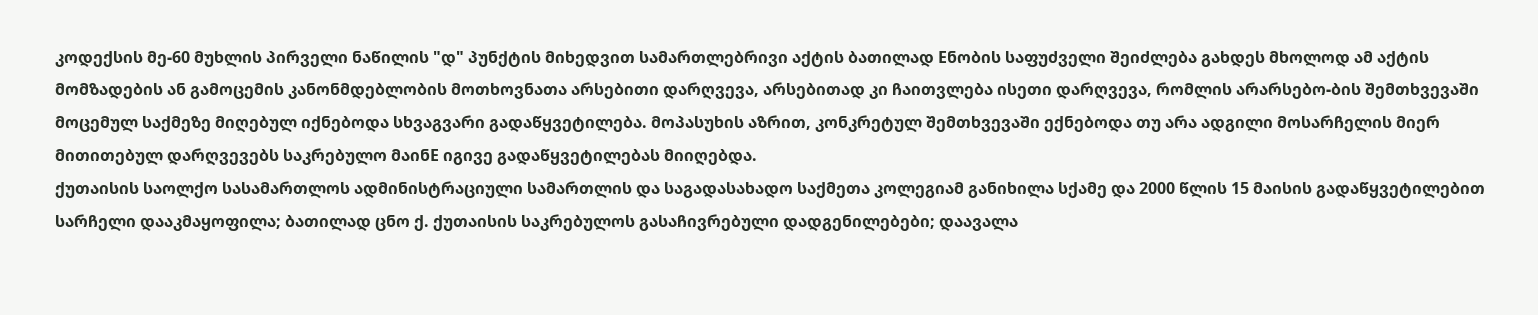კოდექსის მე-60 მუხლის პირველი ნაწილის "დ" პუნქტის მიხედვით სამართლებრივი აქტის ბათილად Eნობის საფუძველი შეიძლება გახდეს მხოლოდ ამ აქტის მომზადების ან გამოცემის კანონმდებლობის მოთხოვნათა არსებითი დარღვევა, არსებითად კი ჩაითვლება ისეთი დარღვევა, რომლის არარსებო-ბის შემთხვევაში მოცემულ საქმეზე მიღებულ იქნებოდა სხვაგვარი გადაწყვეტილება. მოპასუხის აზრით, კონკრეტულ შემთხვევაში ექნებოდა თუ არა ადგილი მოსარჩელის მიერ მითითებულ დარღვევებს საკრებულო მაინE იგივე გადაწყვეტილებას მიიღებდა.
ქუთაისის საოლქო სასამართლოს ადმინისტრაციული სამართლის და საგადასახადო საქმეთა კოლეგიამ განიხილა სქამე და 2000 წლის 15 მაისის გადაწყვეტილებით სარჩელი დააკმაყოფილა; ბათილად ცნო ქ. ქუთაისის საკრებულოს გასაჩივრებული დადგენილებები; დაავალა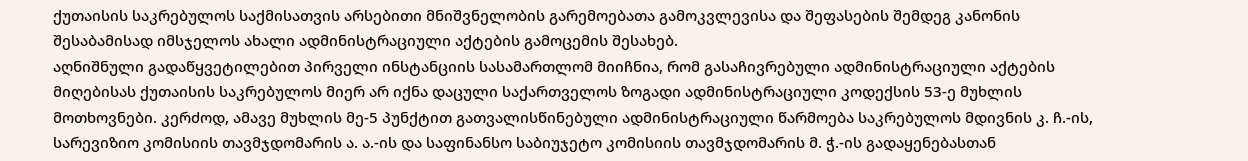ქუთაისის საკრებულოს საქმისათვის არსებითი მნიშვნელობის გარემოებათა გამოკვლევისა და შეფასების შემდეგ კანონის შესაბამისად იმსჯელოს ახალი ადმინისტრაციული აქტების გამოცემის შესახებ.
აღნიშნული გადაწყვეტილებით პირველი ინსტანციის სასამართლომ მიიჩნია, რომ გასაჩივრებული ადმინისტრაციული აქტების მიღებისას ქუთაისის საკრებულოს მიერ არ იქნა დაცული საქართველოს ზოგადი ადმინისტრაციული კოდექსის 53-ე მუხლის მოთხოვნები. კერძოდ, ამავე მუხლის მე-5 პუნქტით გათვალისწინებული ადმინისტრაციული წარმოება საკრებულოს მდივნის კ. ჩ.-ის, სარევიზიო კომისიის თავმჯდომარის ა. ა.-ის და საფინანსო საბიუჯეტო კომისიის თავმჯდომარის მ. ჭ.-ის გადაყენებასთან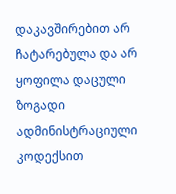დაკავშირებით არ ჩატარებულა და არ ყოფილა დაცული ზოგადი ადმინისტრაციული კოდექსით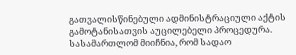გათვალისწინებული ადმინისტრაციული აქტის გამოტანისათვის აუცილებელი პროცედურა.
სასამართლომ მიიჩნია, რომ სადაო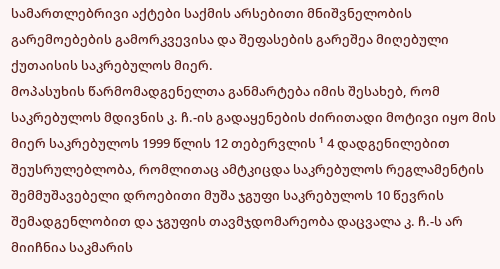სამართლებრივი აქტები საქმის არსებითი მნიშვნელობის გარემოებების გამორკვევისა და შეფასების გარეშეა მიღებული ქუთაისის საკრებულოს მიერ.
მოპასუხის წარმომადგენელთა განმარტება იმის შესახებ, რომ საკრებულოს მდივნის კ. ჩ.-ის გადაყენების ძირითადი მოტივი იყო მის მიერ საკრებულოს 1999 წლის 12 თებერვლის ¹ 4 დადგენილებით შეუსრულებლობა, რომლითაც ამტკიცდა საკრებულოს რეგლამენტის შემმუშავებელი დროებითი მუშა ჯგუფი საკრებულოს 10 წევრის შემადგენლობით და ჯგუფის თავმჯდომარეობა დაცვალა კ. ჩ.-ს არ მიიჩნია საკმარის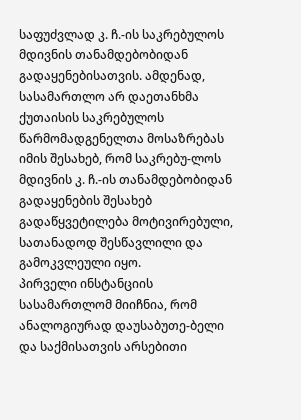საფუძვლად კ. ჩ.-ის საკრებულოს მდივნის თანამდებობიდან გადაყენებისათვის. ამდენად, სასამართლო არ დაეთანხმა ქუთაისის საკრებულოს წარმომადგენელთა მოსაზრებას იმის შესახებ, რომ საკრებუ-ლოს მდივნის კ. ჩ.-ის თანამდებობიდან გადაყენების შესახებ გადაწყვეტილება მოტივირებული, სათანადოდ შესწავლილი და გამოკვლეული იყო.
პირველი ინსტანციის სასამართლომ მიიჩნია, რომ ანალოგიურად დაუსაბუთე-ბელი და საქმისათვის არსებითი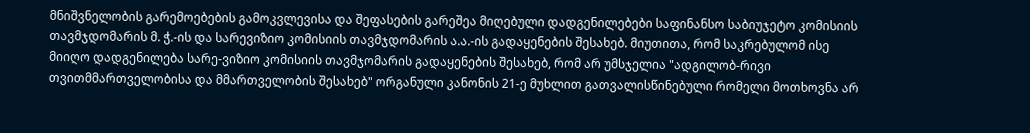მნიშვნელობის გარემოებების გამოკვლევისა და შეფასების გარეშეა მიღებული დადგენილებები საფინანსო საბიუჯეტო კომისიის თავმჯდომარის მ. ჭ.-ის და სარევიზიო კომისიის თავმჯდომარის ა.ა.-ის გადაყენების შესახებ. მიუთითა, რომ საკრებულომ ისე მიიღო დადგენილება სარე-ვიზიო კომისიის თავმჯომარის გადაყენების შესახებ, რომ არ უმსჯელია "ადგილობ-რივი თვითმმართველობისა და მმართველობის შესახებ" ორგანული კანონის 21-ე მუხლით გათვალისწინებული რომელი მოთხოვნა არ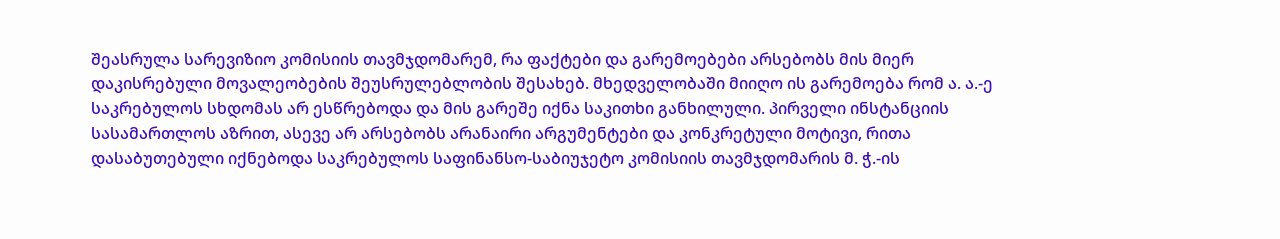შეასრულა სარევიზიო კომისიის თავმჯდომარემ, რა ფაქტები და გარემოებები არსებობს მის მიერ დაკისრებული მოვალეობების შეუსრულებლობის შესახებ. მხედველობაში მიიღო ის გარემოება რომ ა. ა.-ე საკრებულოს სხდომას არ ესწრებოდა და მის გარეშე იქნა საკითხი განხილული. პირველი ინსტანციის სასამართლოს აზრით, ასევე არ არსებობს არანაირი არგუმენტები და კონკრეტული მოტივი, რითა დასაბუთებული იქნებოდა საკრებულოს საფინანსო-საბიუჯეტო კომისიის თავმჯდომარის მ. ჭ.-ის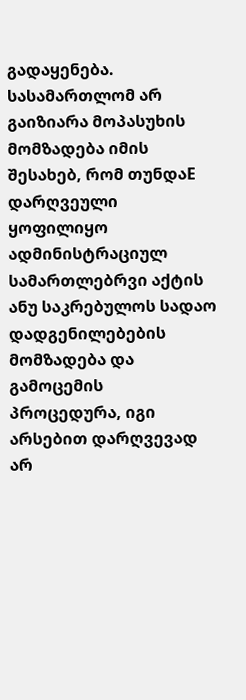გადაყენება.
სასამართლომ არ გაიზიარა მოპასუხის მომზადება იმის შესახებ, რომ თუნდაE დარღვეული ყოფილიყო ადმინისტრაციულ სამართლებრვი აქტის ანუ საკრებულოს სადაო დადგენილებების მომზადება და გამოცემის პროცედურა, იგი არსებით დარღვევად არ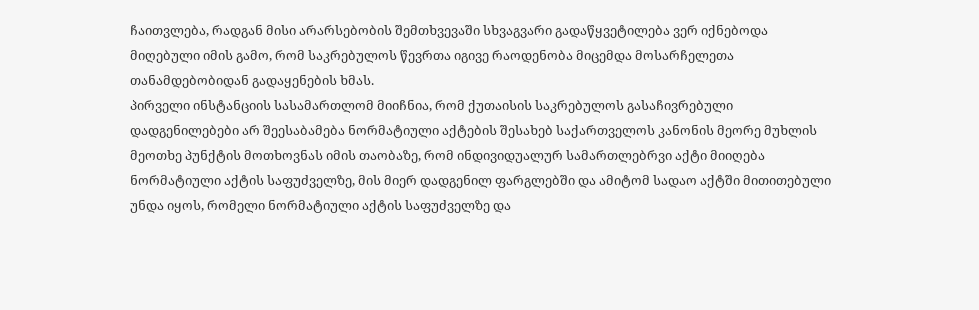ჩაითვლება, რადგან მისი არარსებობის შემთხვევაში სხვაგვარი გადაწყვეტილება ვერ იქნებოდა მიღებული იმის გამო, რომ საკრებულოს წევრთა იგივე რაოდენობა მიცემდა მოსარჩელეთა თანამდებობიდან გადაყენების ხმას.
პირველი ინსტანციის სასამართლომ მიიჩნია, რომ ქუთაისის საკრებულოს გასაჩივრებული დადგენილებები არ შეესაბამება ნორმატიული აქტების შესახებ საქართველოს კანონის მეორე მუხლის მეოთხე პუნქტის მოთხოვნას იმის თაობაზე, რომ ინდივიდუალურ სამართლებრვი აქტი მიიღება ნორმატიული აქტის საფუძველზე, მის მიერ დადგენილ ფარგლებში და ამიტომ სადაო აქტში მითითებული უნდა იყოს, რომელი ნორმატიული აქტის საფუძველზე და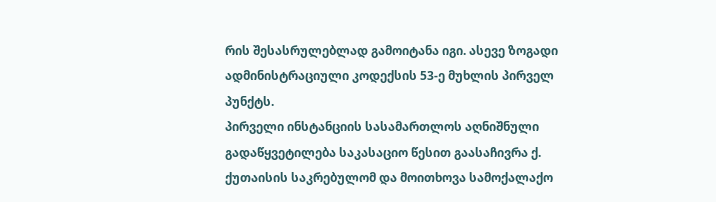რის შესასრულებლად გამოიტანა იგი. ასევე ზოგადი ადმინისტრაციული კოდექსის 53-ე მუხლის პირველ პუნქტს.
პირველი ინსტანციის სასამართლოს აღნიშნული გადაწყვეტილება საკასაციო წესით გაასაჩივრა ქ. ქუთაისის საკრებულომ და მოითხოვა სამოქალაქო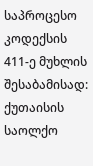საპროცესო კოდექსის 411-ე მუხლის შესაბამისად: ქუთაისის საოლქო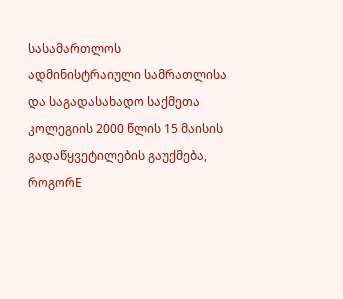სასამართლოს ადმინისტრაიული სამრათლისა და საგადასახადო საქმეთა კოლეგიის 2000 წლის 15 მაისის გადაწყვეტილების გაუქმება, როგორE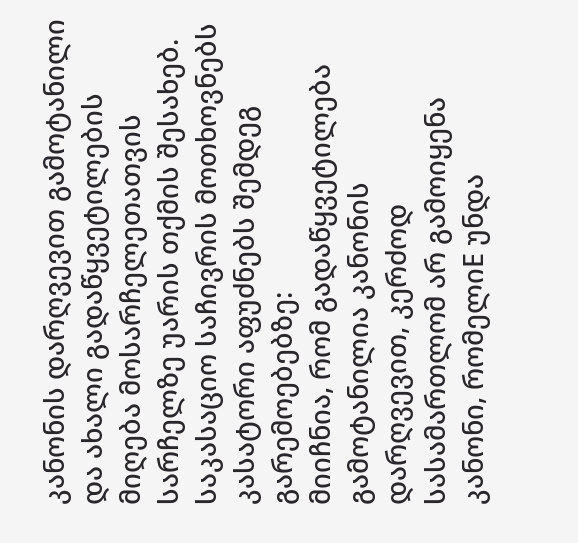კანონის დარღვევით გამოტანილი და ახალი გადაწყვეტილების მიღება მოსარჩელეთათვის სარჩელზე უარის თქმის შესახებ.
საკასაციო საჩივრის მოთხოვნებს კასატორი აფუძნებს შემდეგ გარემოებებზე:
მიიჩნია, რომ გადაწყვეტილება გამოტანილია კანონის დარღვევით, კერძოდ სასამართლომ არ გამოიყენა კანონი, რომელიE უნდა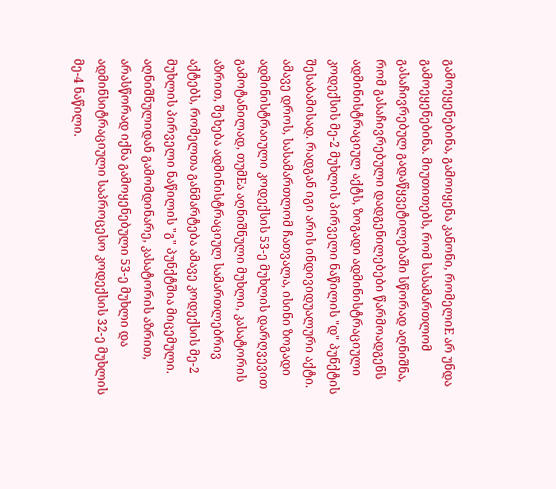გამოეყენებინა, გამოიყენა კანონი, რომელიE არ უნდა გამოეყენებინა. მიუთითებს, რომ სასამართლომ გასაჩივრებულ გადაწყვეტილებაში სწორად აღნიშნა, რომ გასაჩივრებული დადგენილებები წარმოადგენს ადმინისტრაციულ აქტს, ზოგადი ადმინისტრაციული კოდექსის მე-2 მუხლის პირველი ნაწილის "დ" პუნქტის შესაბამისად. რადგან იგი არის ინდივიდუალური აქტი. ამავე დროს, სასამართლომ ჩათვალა, ისინი ზოგადი ადმინისტრაიული კოდექსის 53-ე მუხლის დარღვევით გამოტანილად, თუმEა აღნიშნული მუხლი, კასატორის აზრით, შეხება ადმინისტრაციულ სამართლებრივ აქტებს, რომელთა განმარტება ამავე კოდექსის მე-2 მუხლის პირველი ნაწილის "გ" პუნქტშია მიცემული. აღნიშნულიდან გამომდინარე, კასატორის აზრით, არასწორად იქნა გამოყენებული 53-ე მუხლი და ადმინსიტრაციული საპროცესო კოდექსის 32-ე მუხლის მე-4 ნაწილი.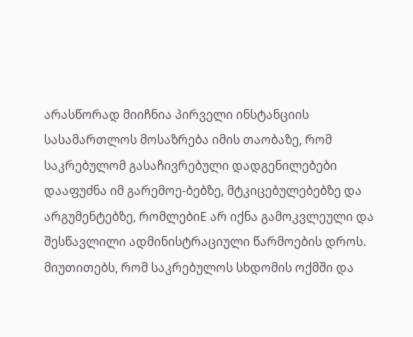არასწორად მიიჩნია პირველი ინსტანციის სასამართლოს მოსაზრება იმის თაობაზე, რომ საკრებულომ გასაჩივრებული დადგენილებები დააფუძნა იმ გარემოე-ბებზე, მტკიცებულებებზე და არგუმენტებზე, რომლებიE არ იქნა გამოკვლეული და შესწავლილი ადმინისტრაციული წარმოების დროს. მიუთითებს, რომ საკრებულოს სხდომის ოქმში და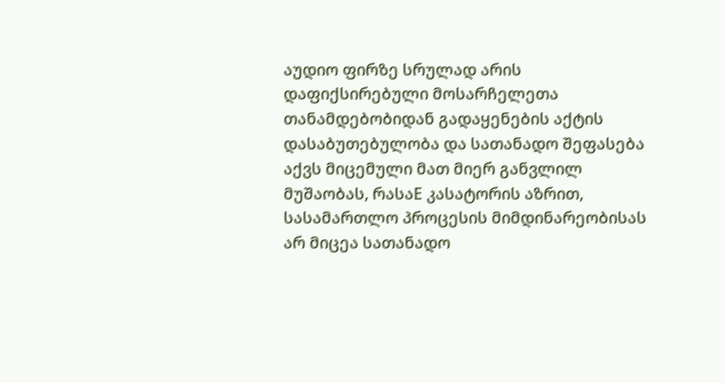აუდიო ფირზე სრულად არის დაფიქსირებული მოსარჩელეთა თანამდებობიდან გადაყენების აქტის დასაბუთებულობა და სათანადო შეფასება აქვს მიცემული მათ მიერ განვლილ მუშაობას, რასაE კასატორის აზრით, სასამართლო პროცესის მიმდინარეობისას არ მიცეა სათანადო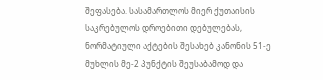შეფასება. სასამართლოს მიერ ქუთაისის საკრებულოს დროებითი დებულებას, ნორმატიული აქტების შესახებ კანონის 51-ე მუხლის მე-2 პუნქტის შეუსაბამოდ და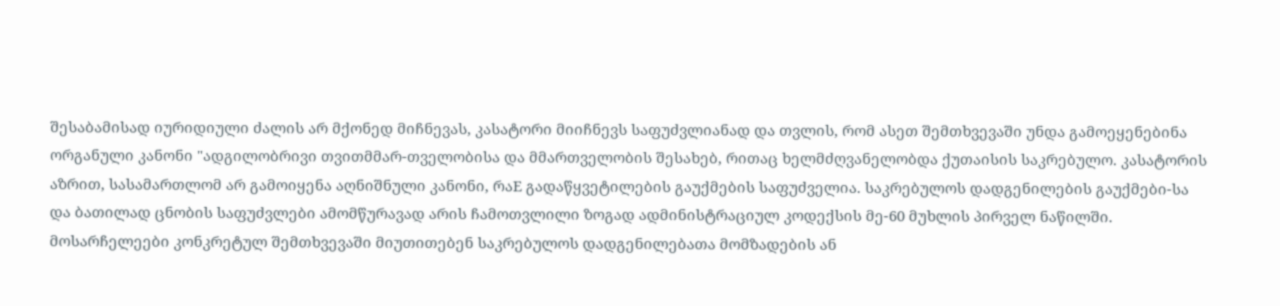შესაბამისად იურიდიული ძალის არ მქონედ მიჩნევას, კასატორი მიიჩნევს საფუძვლიანად და თვლის, რომ ასეთ შემთხვევაში უნდა გამოეყენებინა ორგანული კანონი "ადგილობრივი თვითმმარ-თველობისა და მმართველობის შესახებ, რითაც ხელმძღვანელობდა ქუთაისის საკრებულო. კასატორის აზრით, სასამართლომ არ გამოიყენა აღნიშნული კანონი, რაE გადაწყვეტილების გაუქმების საფუძველია. საკრებულოს დადგენილების გაუქმები-სა და ბათილად ცნობის საფუძვლები ამომწურავად არის ჩამოთვლილი ზოგად ადმინისტრაციულ კოდექსის მე-60 მუხლის პირველ ნაწილში. მოსარჩელეები კონკრეტულ შემთხვევაში მიუთითებენ საკრებულოს დადგენილებათა მომზადების ან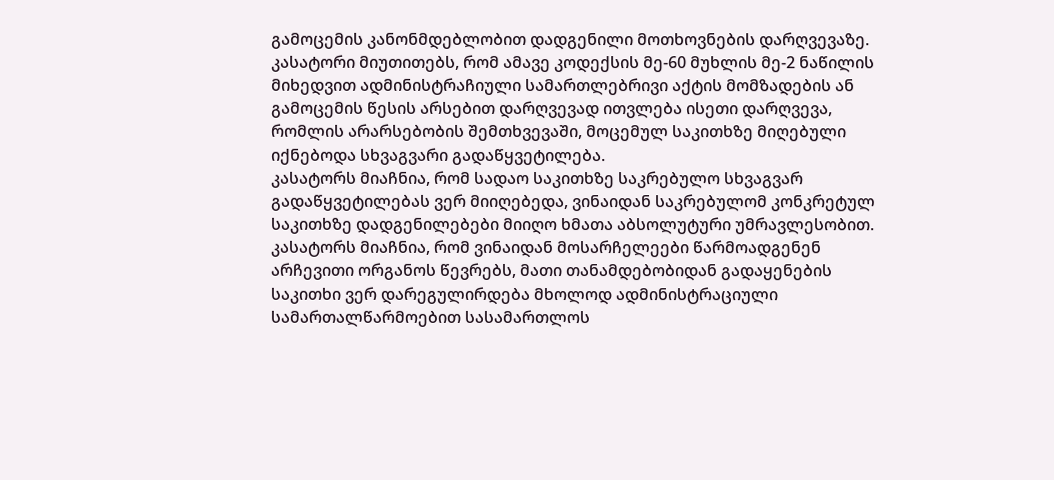გამოცემის კანონმდებლობით დადგენილი მოთხოვნების დარღვევაზე. კასატორი მიუთითებს, რომ ამავე კოდექსის მე-60 მუხლის მე-2 ნაწილის მიხედვით ადმინისტრაჩიული სამართლებრივი აქტის მომზადების ან გამოცემის წესის არსებით დარღვევად ითვლება ისეთი დარღვევა, რომლის არარსებობის შემთხვევაში, მოცემულ საკითხზე მიღებული იქნებოდა სხვაგვარი გადაწყვეტილება.
კასატორს მიაჩნია, რომ სადაო საკითხზე საკრებულო სხვაგვარ გადაწყვეტილებას ვერ მიიღებედა, ვინაიდან საკრებულომ კონკრეტულ საკითხზე დადგენილებები მიიღო ხმათა აბსოლუტური უმრავლესობით. კასატორს მიაჩნია, რომ ვინაიდან მოსარჩელეები წარმოადგენენ არჩევითი ორგანოს წევრებს, მათი თანამდებობიდან გადაყენების საკითხი ვერ დარეგულირდება მხოლოდ ადმინისტრაციული სამართალწარმოებით სასამართლოს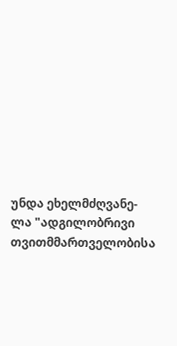უნდა ეხელმძღვანე-ლა "ადგილობრივი თვითმმართველობისა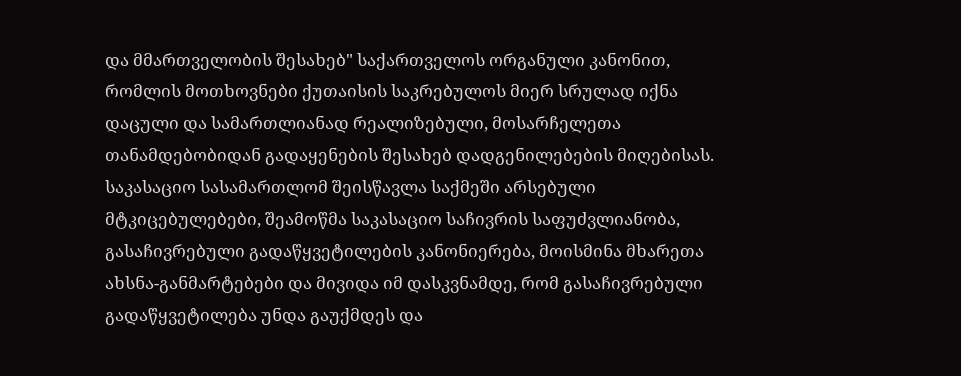და მმართველობის შესახებ" საქართველოს ორგანული კანონით, რომლის მოთხოვნები ქუთაისის საკრებულოს მიერ სრულად იქნა დაცული და სამართლიანად რეალიზებული, მოსარჩელეთა თანამდებობიდან გადაყენების შესახებ დადგენილებების მიღებისას.
საკასაციო სასამართლომ შეისწავლა საქმეში არსებული მტკიცებულებები, შეამოწმა საკასაციო საჩივრის საფუძვლიანობა, გასაჩივრებული გადაწყვეტილების კანონიერება, მოისმინა მხარეთა ახსნა-განმარტებები და მივიდა იმ დასკვნამდე, რომ გასაჩივრებული გადაწყვეტილება უნდა გაუქმდეს და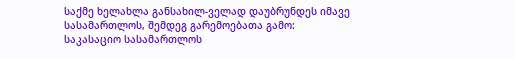საქმე ხელახლა განსახილ-ველად დაუბრუნდეს იმავე სასამართლოს, შემდეგ გარემოებათა გამო:
საკასაციო სასამართლოს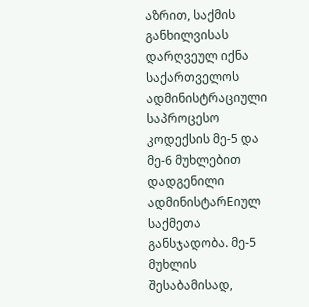აზრით, საქმის განხილვისას დარღვეულ იქნა საქართველოს ადმინისტრაციული საპროცესო კოდექსის მე-5 და მე-6 მუხლებით დადგენილი ადმინისტარEიულ საქმეთა განსჯადობა. მე-5 მუხლის შესაბამისად,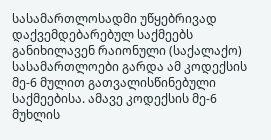სასამართლოსადმი უწყებრივად დაქვემდებარებულ საქმეებს განიხილავენ რაიონული (საქალაქო) სასამართლოები გარდა ამ კოდექსის მე-6 მულით გათვალისწინებული საქმეებისა. ამავე კოდექსის მე-6 მუხლის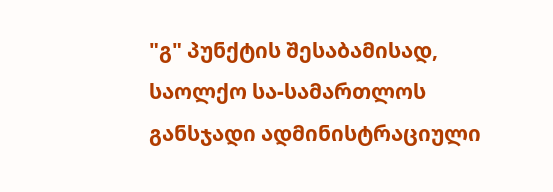"გ" პუნქტის შესაბამისად, საოლქო სა-სამართლოს განსჯადი ადმინისტრაციული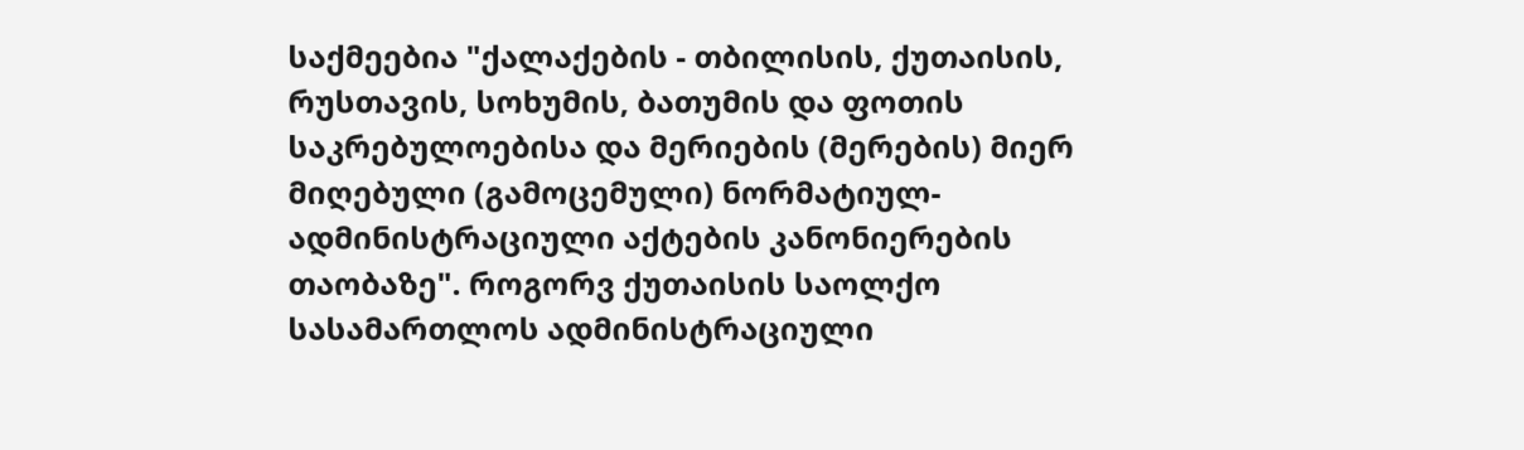საქმეებია "ქალაქების - თბილისის, ქუთაისის, რუსთავის, სოხუმის, ბათუმის და ფოთის საკრებულოებისა და მერიების (მერების) მიერ მიღებული (გამოცემული) ნორმატიულ-ადმინისტრაციული აქტების კანონიერების თაობაზე". როგორვ ქუთაისის საოლქო სასამართლოს ადმინისტრაციული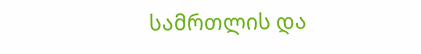სამრთლის და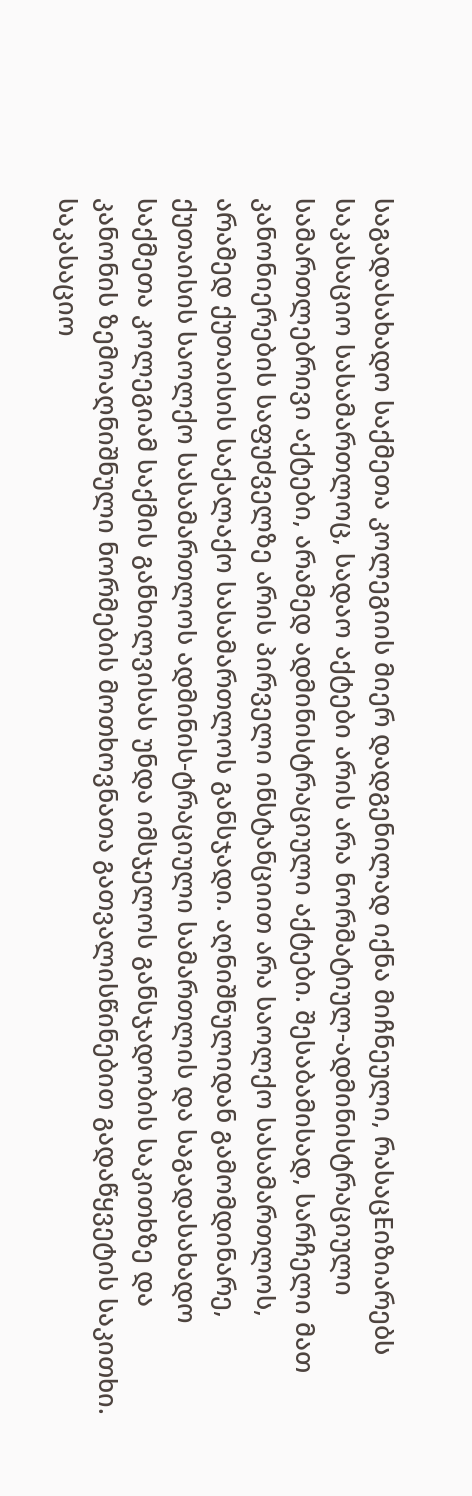საგადასახადო საქმეთა კოლეგიის მიერ დადგენილად იქნა მიჩნეული, რასაცEიზიარებს საკასაციო სასამართლოც, სადაო აქტები არის არა ნორმატიულ-ადმინისტრაციული სამართლებრივი აქტები, არამედ ადმინისტრაციული აქტები. შესაბამისად, სარჩელი მათ კანონიერების საფუძველზე არის პირველი ინსტანციით არა საოლქო სასამართლოს, არამედ ქუთაისის საქალაქო სასამართლოს განსჯადი. აღნიშნულიდან გამომდინარე, ქუთაისის საოლქო სასამართლოს ადმინის-ტრაციული სამართლის და საგადასახადო საქმეთა კოლეგიამ საქმის განხილვისას უნდა იმსჯელოს განსჯადობის საკითხზე და კანონის ზემოაღნიშნული ნორმების მოთხოვნათა გათვალისწინებით გადაწყვეტის საკითხი.
საკასაციო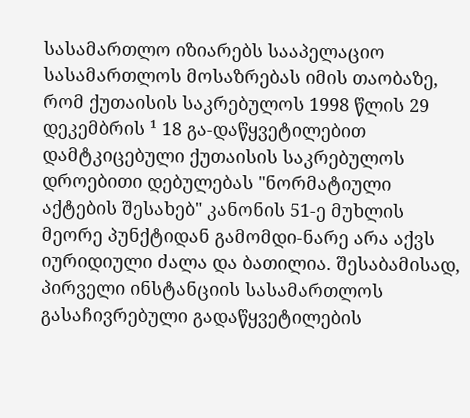სასამართლო იზიარებს სააპელაციო სასამართლოს მოსაზრებას იმის თაობაზე, რომ ქუთაისის საკრებულოს 1998 წლის 29 დეკემბრის ¹ 18 გა-დაწყვეტილებით დამტკიცებული ქუთაისის საკრებულოს დროებითი დებულებას "ნორმატიული აქტების შესახებ" კანონის 51-ე მუხლის მეორე პუნქტიდან გამომდი-ნარე არა აქვს იურიდიული ძალა და ბათილია. შესაბამისად, პირველი ინსტანციის სასამართლოს გასაჩივრებული გადაწყვეტილების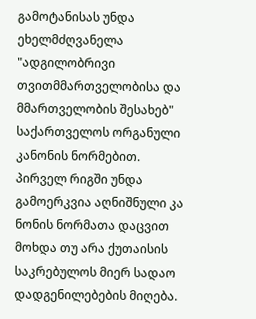გამოტანისას უნდა ეხელმძღვანელა "ადგილობრივი თვითმმართველობისა და მმართველობის შესახებ" საქართველოს ორგანული კანონის ნორმებით. პირველ რიგში უნდა გამოერკვია აღნიშნული კა ნონის ნორმათა დაცვით მოხდა თუ არა ქუთაისის საკრებულოს მიერ სადაო დადგენილებების მიღება.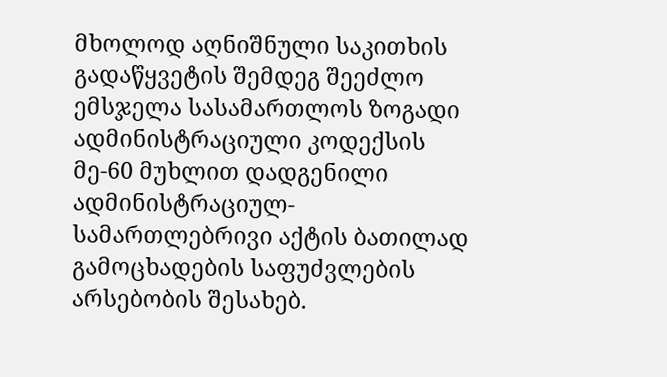მხოლოდ აღნიშნული საკითხის გადაწყვეტის შემდეგ შეეძლო ემსჯელა სასამართლოს ზოგადი ადმინისტრაციული კოდექსის მე-60 მუხლით დადგენილი ადმინისტრაციულ-სამართლებრივი აქტის ბათილად გამოცხადების საფუძვლების არსებობის შესახებ.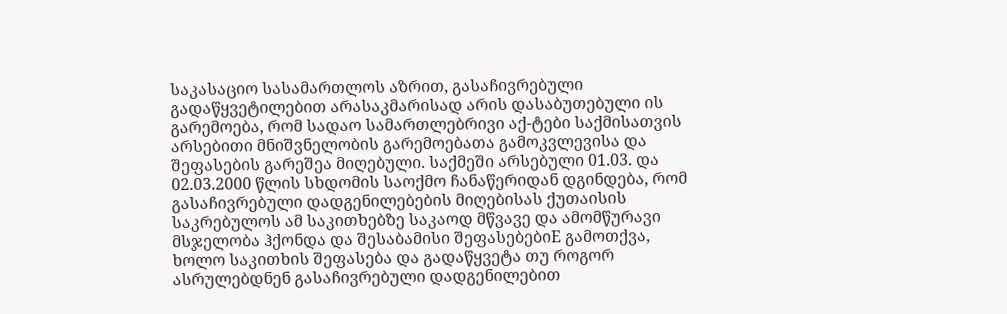საკასაციო სასამართლოს აზრით, გასაჩივრებული გადაწყვეტილებით არასაკმარისად არის დასაბუთებული ის გარემოება, რომ სადაო სამართლებრივი აქ-ტები საქმისათვის არსებითი მნიშვნელობის გარემოებათა გამოკვლევისა და შეფასების გარეშეა მიღებული. საქმეში არსებული 01.03. და 02.03.2000 წლის სხდომის საოქმო ჩანაწერიდან დგინდება, რომ გასაჩივრებული დადგენილებების მიღებისას ქუთაისის საკრებულოს ამ საკითხებზე საკაოდ მწვავე და ამომწურავი მსჯელობა ჰქონდა და შესაბამისი შეფასებებიE გამოთქვა, ხოლო საკითხის შეფასება და გადაწყვეტა თუ როგორ ასრულებდნენ გასაჩივრებული დადგენილებით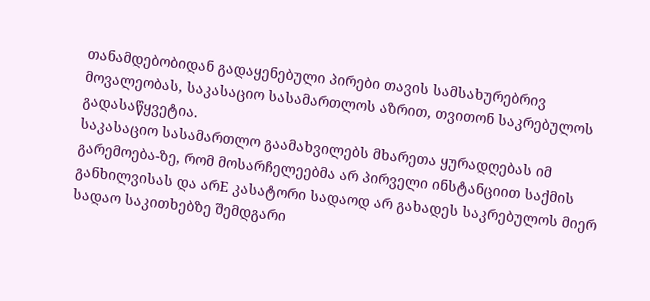თანამდებობიდან გადაყენებული პირები თავის სამსახურებრივ მოვალეობას, საკასაციო სასამართლოს აზრით, თვითონ საკრებულოს გადასაწყვეტია.
საკასაციო სასამართლო გაამახვილებს მხარეთა ყურადღებას იმ გარემოება-ზე, რომ მოსარჩელეებმა არ პირველი ინსტანციით საქმის განხილვისას და არE კასატორი სადაოდ არ გახადეს საკრებულოს მიერ სადაო საკითხებზე შემდგარი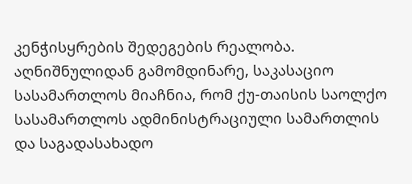კენჭისყრების შედეგების რეალობა.
აღნიშნულიდან გამომდინარე, საკასაციო სასამართლოს მიაჩნია, რომ ქუ-თაისის საოლქო სასამართლოს ადმინისტრაციული სამართლის და საგადასახადო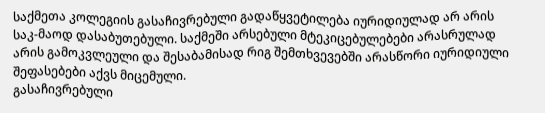საქმეთა კოლეგიის გასაჩივრებული გადაწყვეტილება იურიდიულად არ არის საკ-მაოდ დასაბუთებული. საქმეში არსებული მტეკიცებულებები არასრულად არის გამოკვლეული და შესაბამისად რიგ შემთხვევებში არასწორი იურიდიული შეფასებები აქვს მიცემული.
გასაჩივრებული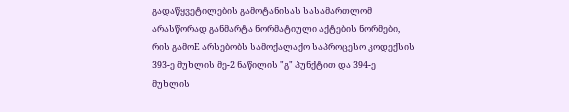გადაწყვეტილების გამოტანისას სასამართლომ არასწორად განმარტა ნორმატიული აქტების ნორმები, რის გამოE არსებობს სამოქალაქო საპროცესო კოდექსის 393-ე მუხლის მე-2 ნაწილის "გ" პუნქტით და 394-ე მუხლის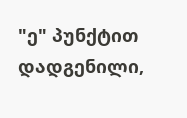"ე" პუნქტით დადგენილი,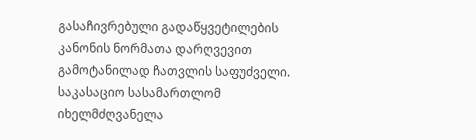გასაჩივრებული გადაწყვეტილების კანონის ნორმათა დარღვევით გამოტანილად ჩათვლის საფუძველი.
საკასაციო სასამართლომ იხელმძღვანელა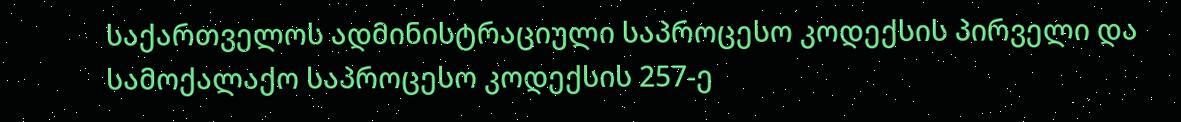საქართველოს ადმინისტრაციული საპროცესო კოდექსის პირველი და სამოქალაქო საპროცესო კოდექსის 257-ე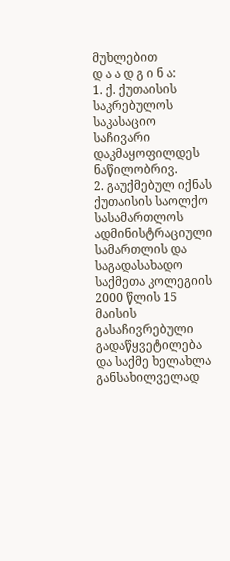მუხლებით
დ ა ა დ გ ი ნ ა:
1. ქ. ქუთაისის საკრებულოს საკასაციო საჩივარი დაკმაყოფილდეს ნაწილობრივ.
2. გაუქმებულ იქნას ქუთაისის საოლქო სასამართლოს ადმინისტრაციული სამართლის და საგადასახადო საქმეთა კოლეგიის 2000 წლის 15 მაისის გასაჩივრებული გადაწყვეტილება და საქმე ხელახლა განსახილველად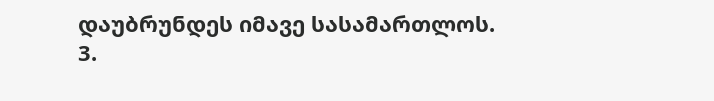დაუბრუნდეს იმავე სასამართლოს.
3.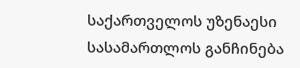საქართველოს უზენაესი სასამართლოს განჩინება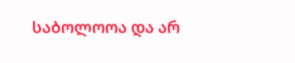საბოლოოა და არ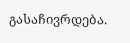გასაჩივრდება.